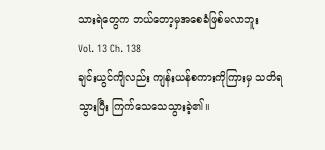သားရဲတွေက ဘယ်တော့မှအစေခံဖြစ်မလာဘူး
Vol. 13 Ch. 138
ချင်းယွင်ကျိလည်း ကျန်းယန်စကားကိုကြားမှ သတိရသွားပြီး ကြက်သေသေသွားခဲ့၏။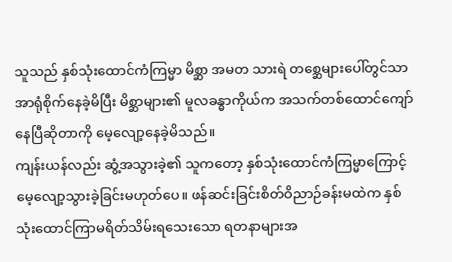သူသည် နှစ်သုံးထောင်ကံကြမ္မာ မိစ္ဆာ အမတ သားရဲ တစ္ဆေများပေါ်တွင်သာ အာရုံစိုက်နေခဲ့မိပြီး မိစ္ဆာများ၏ မူလခန္ဓာကိုယ်က အသက်တစ်ထောင်ကျော်နေပြီဆိုတာကို မေ့လျော့နေခဲ့မိသည်။
ကျန်းယန်လည်း ဆွံ့အသွားခဲ့၏ သူကတော့ နှစ်သုံးထောင်ကံကြမ္မာကြောင့် မေ့လျော့သွားခဲ့ခြင်းမဟုတ်ပေ။ ဖန်ဆင်းခြင်းစိတ်ဝိညာဉ်ခန်းမထဲက နှစ်သုံးထောင်ကြာမရိတ်သိမ်းရသေးသော ရတနာများအ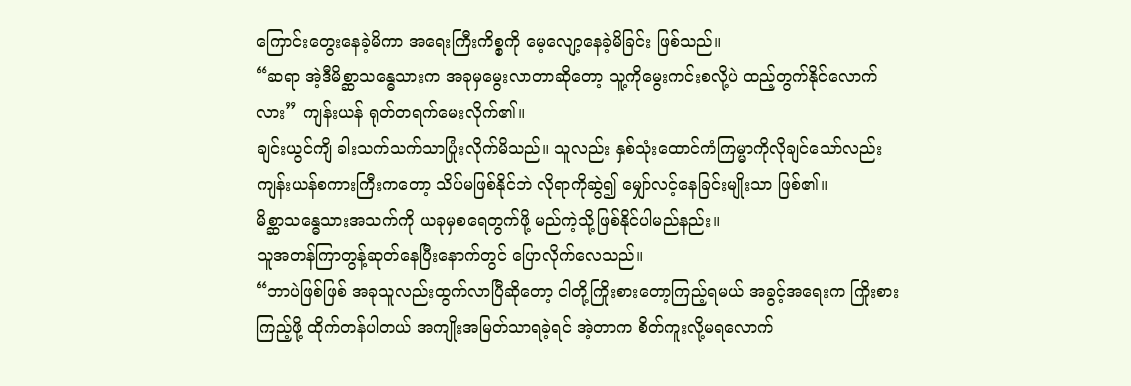ကြောင်းတွေးနေခဲ့မိကာ အရေးကြီးကိစ္စကို မေ့လျော့နေခဲ့မိခြင်း ဖြစ်သည်။
“ဆရာ အဲ့ဒီမိစ္ဆာသန္ဓေသားက အခုမှမွေးလာတာဆိုတော့ သူ့ကိုမွေးကင်းစလို့ပဲ ထည့်တွက်နိုင်လောက်လား” ကျန်းယန် ရုတ်တရက်မေးလိုက်၏။
ချင်းယွင်ကျိ ခါးသက်သက်သာပြုံးလိုက်မိသည်။ သူလည်း နှစ်သုံးထောင်ကံကြမ္မာကိုလိုချင်သော်လည်း ကျန်းယန်စကားကြီးကတော့ သိပ်မဖြစ်နိုင်ဘဲ လိုရာကိုဆွဲ၍ မျှော်လင့်နေခြင်းမျိုးသာ ဖြစ်၏။
မိစ္ဆာသန္ဓေသားအသက်ကို ယခုမှစရေတွက်ဖို့ မည်ကဲ့သို့ဖြစ်နိုင်ပါမည်နည်း။
သူအတန်ကြာတွန့်ဆုတ်နေပြီးနောက်တွင် ပြောလိုက်လေသည်။
“ဘာပဲဖြစ်ဖြစ် အခုသူလည်းထွက်လာပြီဆိုတော့ ငါတို့ကြိုးစားတော့ကြည့်ရမယ် အခွင့်အရေးက ကြိုးစားကြည့်ဖို့ ထိုက်တန်ပါတယ် အကျိုးအမြတ်သာရခဲ့ရင် အဲ့တာက စိတ်ကူးလို့မရလောက်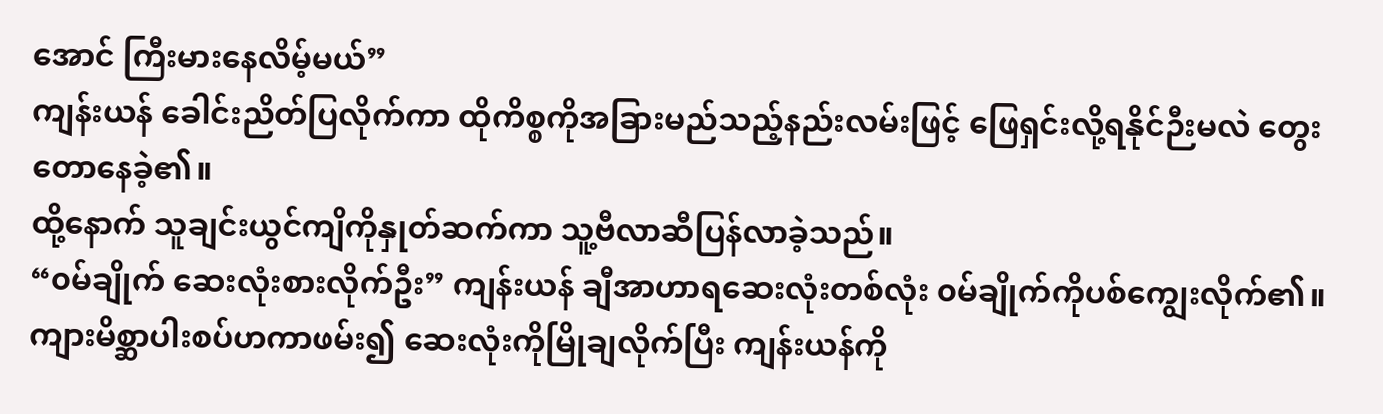အောင် ကြီးမားနေလိမ့်မယ်”
ကျန်းယန် ခေါင်းညိတ်ပြလိုက်ကာ ထိုကိစ္စကိုအခြားမည်သည့်နည်းလမ်းဖြင့် ဖြေရှင်းလို့ရနိုင်ဉီးမလဲ တွေးတောနေခဲ့၏။
ထို့နောက် သူချင်းယွင်ကျိကိုနှုတ်ဆက်ကာ သူ့ဗီလာဆီပြန်လာခဲ့သည်။
“၀မ်ချိုက် ဆေးလုံးစားလိုက်ဦး” ကျန်းယန် ချီအာဟာရဆေးလုံးတစ်လုံး ၀မ်ချိုက်ကိုပစ်ကျွေးလိုက်၏။
ကျားမိစ္ဆာပါးစပ်ဟကာဖမ်း၍ ဆေးလုံးကိုမြိုချလိုက်ပြီး ကျန်းယန်ကို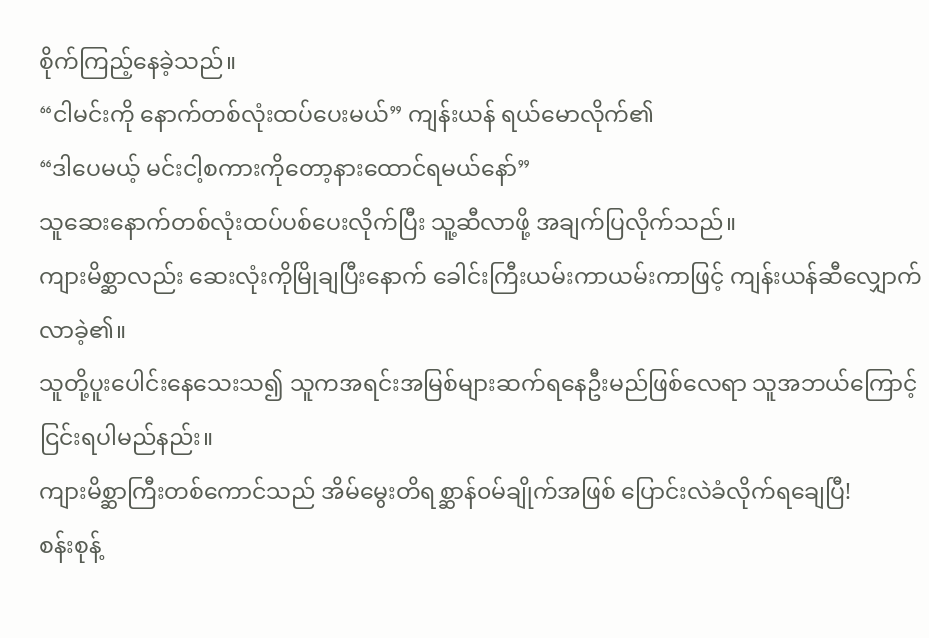စိုက်ကြည့်နေခဲ့သည်။
“ငါမင်းကို နောက်တစ်လုံးထပ်ပေးမယ်” ကျန်းယန် ရယ်မောလိုက်၏
“ဒါပေမယ့် မင်းငါ့စကားကိုတော့နားထောင်ရမယ်နော်”
သူဆေးနောက်တစ်လုံးထပ်ပစ်ပေးလိုက်ပြီး သူ့ဆီလာဖို့ အချက်ပြလိုက်သည်။
ကျားမိစ္ဆာလည်း ဆေးလုံးကိုမြိုချပြီးနောက် ခေါင်းကြီးယမ်းကာယမ်းကာဖြင့် ကျန်းယန်ဆီလျှောက်လာခဲ့၏။
သူတို့ပူးပေါင်းနေသေးသ၍ သူကအရင်းအမြစ်များဆက်ရနေဦးမည်ဖြစ်လေရာ သူအဘယ်ကြောင့်ငြင်းရပါမည်နည်း။
ကျားမိစ္ဆာကြီးတစ်ကောင်သည် အိမ်မွေးတိရစ္ဆာန်၀မ်ချိုက်အဖြစ် ပြောင်းလဲခံလိုက်ရချေပြီ!
စန်းစုန့်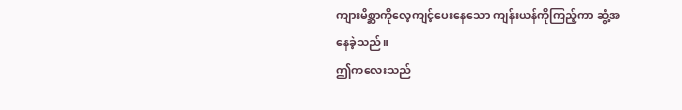ကျားမိစ္ဆာကိုလေ့ကျင့်ပေးနေသော ကျန်းယန်ကိုကြည့်ကာ ဆွံ့အနေခဲ့သည်။
ဤကလေးသည်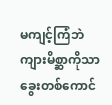မကျင့်ကြံဘဲ ကျားမိစ္ဆာကိုသာ ခွေးတစ်ကောင်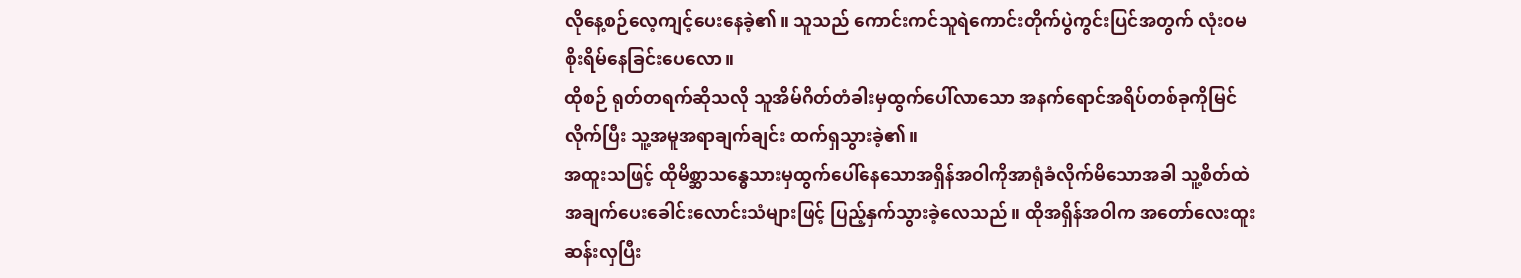လိုနေ့စဉ်လေ့ကျင့်ပေးနေခဲ့၏။ သူသည် ကောင်းကင်သူရဲကောင်းတိုက်ပွဲကွင်းပြင်အတွက် လုံး၀မစိုးရိမ်နေခြင်းပေလော။
ထိုစဉ် ရုတ်တရက်ဆိုသလို သူအိမ်ဂိတ်တံခါးမှထွက်ပေါ်လာသော အနက်ရောင်အရိပ်တစ်ခုကိုမြင်လိုက်ပြီး သူ့အမူအရာချက်ချင်း ထက်ရှသွားခဲ့၏။
အထူးသဖြင့် ထိုမိစ္ဆာသန္ဓေသားမှထွက်ပေါ်နေသောအရှိန်အဝါကိုအာရုံခံလိုက်မိသောအခါ သူ့စိတ်ထဲအချက်ပေးခေါင်းလောင်းသံများဖြင့် ပြည့်နှက်သွားခဲ့လေသည်။ ထိုအရှိန်အဝါက အတော်လေးထူးဆန်းလှပြီး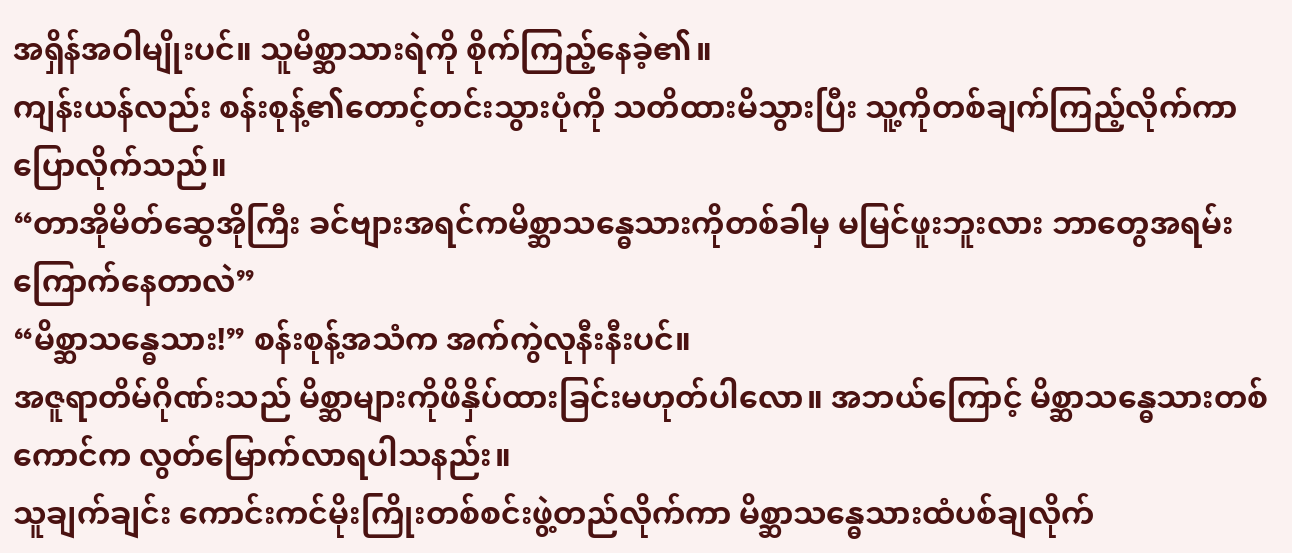အရှိန်အဝါမျိုးပင်။ သူမိစ္ဆာသားရဲကို စိုက်ကြည့်နေခဲ့၏။
ကျန်းယန်လည်း စန်းစုန့်၏တောင့်တင်းသွားပုံကို သတိထားမိသွားပြီး သူ့ကိုတစ်ချက်ကြည့်လိုက်ကာ ပြောလိုက်သည်။
“တာအိုမိတ်ဆွေအိုကြီး ခင်ဗျားအရင်ကမိစ္ဆာသန္ဓေသားကိုတစ်ခါမှ မမြင်ဖူးဘူးလား ဘာတွေအရမ်းကြောက်နေတာလဲ”
“မိစ္ဆာသန္ဓေသား!” စန်းစုန့်အသံက အက်ကွဲလုနီးနီးပင်။
အဇူရာတိမ်ဂိုဏ်းသည် မိစ္ဆာများကိုဖိနှိပ်ထားခြင်းမဟုတ်ပါလော။ အဘယ်ကြောင့် မိစ္ဆာသန္ဓေသားတစ်ကောင်က လွတ်မြောက်လာရပါသနည်း။
သူချက်ချင်း ကောင်းကင်မိုးကြိုးတစ်စင်းဖွဲ့တည်လိုက်ကာ မိစ္ဆာသန္ဓေသားထံပစ်ချလိုက်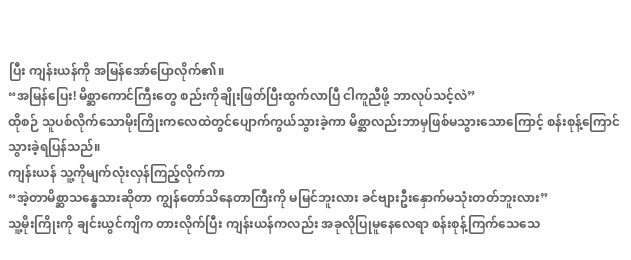ပြီး ကျန်းယန်ကို အမြန်အော်ပြောလိုက်၏။
“အမြန်ပြေး! မိစ္ဆာကောင်ကြီးတွေ စည်းကိုချိုးဖြတ်ပြီးထွက်လာပြီ ငါကူညီဖို့ ဘာလုပ်သင့်လဲ”
ထိုစဉ် သူပစ်လိုက်သောမိုးကြိုးကလေထဲတွင်ပျောက်ကွယ်သွားခဲ့ကာ မိစ္ဆာလည်းဘာမှဖြစ်မသွားသောကြောင့် စန်းစုန့်ကြောင်သွားခဲ့ရပြန်သည်။
ကျန်းယန် သူ့ကိုမျက်လုံးလှန်ကြည့်လိုက်ကာ
“အဲ့တာမိစ္ဆာသန္ဓေသားဆိုတာ ကျွန်တော်သိနေတာကြီးကို မမြင်ဘူးလား ခင်ဗျားဦးနှောက်မသုံးတတ်ဘူးလား”
သူ့မိုးကြိုးကို ချင်းယွင်ကျိက တားလိုက်ပြီး ကျန်းယန်ကလည်း အခုလိုပြုမူနေလေရာ စန်းစုန့်ကြက်သေသေ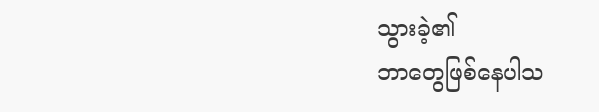သွားခဲ့၏
ဘာတွေဖြစ်နေပါသ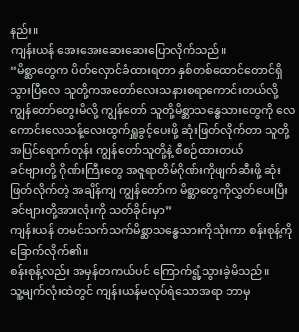နည်း။
ကျန်းယန် အေးအေးဆေးဆေးပြောလိုက်သည်။
“မိစ္ဆာတွေက ပိတ်လှောင်ခံထားရတာ နှစ်တစ်ထောင်တောင်ရှိသွားပြီလေ သူတို့ကအတော်လေးသနားစရာကောင်းတယ်လို့ ကျွန်တော်တွေးမိလို့ ကျွန်တော် သူတို့မိစ္ဆာသန္ဓေသားတွေကို လေကောင်းလေသန့်လေးထွက်ရှူခွင့်ပေးဖို့ ဆုံးဖြတ်လိုက်တာ သူတို့အပြင်ရောက်တုန်း ကျွန်တော်သူတို့နဲ့ စီစဉ်ထားတယ်
ခင်ဗျားတို့ ဂိုဏ်းကြီးတွေ အဇူရာတိမ်ဂိုဏ်းကိုဖျက်ဆီးဖို့ ဆုံးဖြတ်လိုက်တဲ့ အချိန်ကျ ကျွန်တော်က မိစ္ဆာတွေကိုလွှတ်ပေးပြီး ခင်ဗျားတို့အားလုံးကို သတ်ခိုင်းမှာ”
ကျန်းယန် တမင်သက်သက်မိစ္ဆာသန္ဓေသားကိုသုံးကာ စန်းစုန့်ကို ခြောက်လိုက်၏။
စန်းစုန့်လည်း အမှန်တကယ်ပင် ကြောက်ရွံ့သွားခဲ့မိသည်။
သူ့မျက်လုံးထဲတွင် ကျန်းယန်မလုပ်ရဲသောအရာ ဘာမှ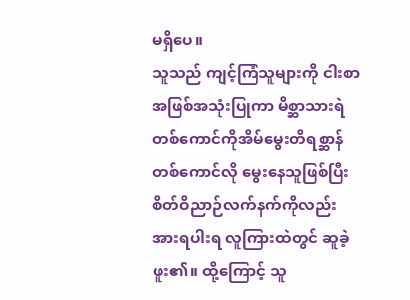မရှိပေ။
သူသည် ကျင့်ကြံသူများကို ငါးစာအဖြစ်အသုံးပြုကာ မိစ္ဆာသားရဲတစ်ကောင်ကိုအိမ်မွေးတိရစ္ဆာန်တစ်ကောင်လို မွေးနေသူဖြစ်ပြီး စိတ်ဝိညာဉ်လက်နက်ကိုလည်း အားရပါးရ လူကြားထဲတွင် ဆူခဲ့ဖူး၏။ ထို့ကြောင့် သူ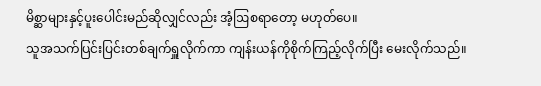မိစ္ဆာများနှင့်ပူးပေါင်းမည်ဆိုလျှင်လည်း အံ့ဩစရာတော့ မဟုတ်ပေ။
သူအသက်ပြင်းပြင်းတစ်ချက်ရှူလိုက်ကာ ကျန်းယန်ကိုစိုက်ကြည့်လိုက်ပြီး မေးလိုက်သည်။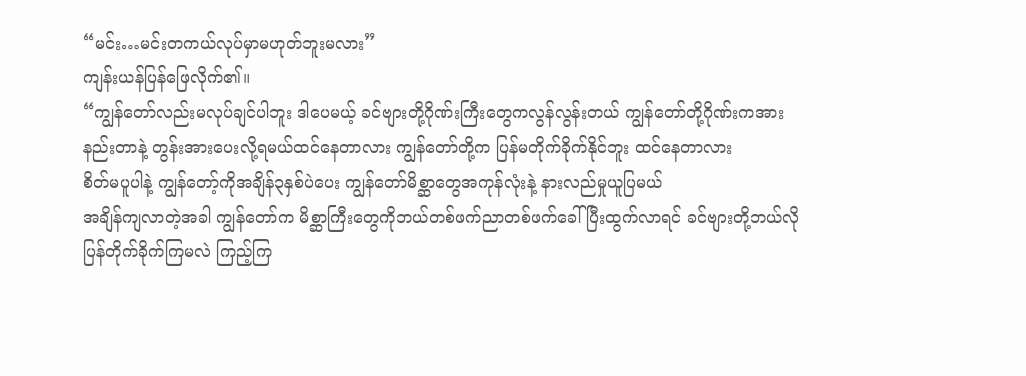“မင်း…မင်းတကယ်လုပ်မှာမဟုတ်ဘူးမလား”
ကျန်းယန်ပြန်ဖြေလိုက်၏။
“ကျွန်တော်လည်းမလုပ်ချင်ပါဘူး ဒါပေမယ့် ခင်ဗျားတို့ဂိုဏ်းကြီးတွေကလွန်လွန်းတယ် ကျွန်တော်တို့ဂိုဏ်းကအားနည်းတာနဲ့ တွန်းအားပေးလို့ရမယ်ထင်နေတာလား ကျွန်တော်တို့က ပြန်မတိုက်ခိုက်နိုင်ဘူး ထင်နေတာလား
စိတ်မပူပါနဲ့ ကျွန်တော့်ကိုအချိန်၃နှစ်ပဲပေး ကျွန်တော်မိစ္ဆာတွေအကုန်လုံးနဲ့ နားလည်မှုယူပြမယ်
အချိန်ကျလာတဲ့အခါ ကျွန်တော်က မိစ္ဆာကြီးတွေကိုဘယ်တစ်ဖက်ညာတစ်ဖက်ခေါ်ပြီးထွက်လာရင် ခင်ဗျားတို့ဘယ်လိုပြန်တိုက်ခိုက်ကြမလဲ ကြည့်ကြ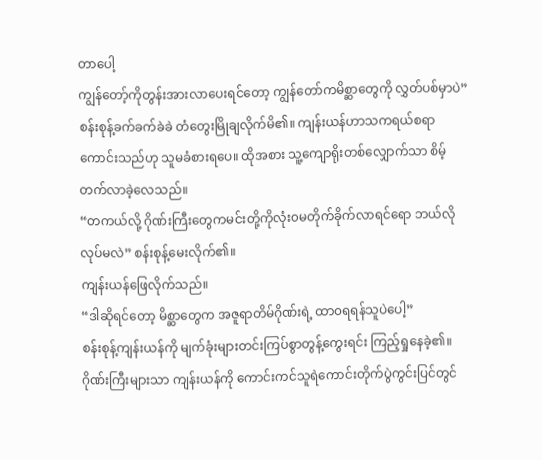တာပေါ့
ကျွန်တော့်ကိုတွန်းအားလာပေးရင်တော့ ကျွန်တော်ကမိစ္ဆာတွေကို လွှတ်ပစ်မှာပဲ”
စန်းစုန့်ခက်ခက်ခဲခဲ တံတွေးမြိုချလိုက်မိ၏။ ကျန်းယန်ဟာသကရယ်စရာကောင်းသည်ဟု သူမခံစားရပေ။ ထိုအစား သူ့ကျောရိုးတစ်လျှောက်သာ စိမ့်တက်လာခဲ့လေသည်။
“တကယ်လို့ ဂိုဏ်းကြီးတွေကမင်းတို့ကိုလုံး၀မတိုက်ခိုက်လာရင်ရော ဘယ်လိုလုပ်မလဲ” စန်းစုန့်မေးလိုက်၏။
ကျန်းယန်ဖြေလိုက်သည်။
“ဒါဆိုရင်တော့ မိစ္ဆာတွေက အဇူရာတိမ်ဂိုဏ်းရဲ့ ထာ၀ရရန်သူပဲပေါ့”
စန်းစုန့်ကျန်းယန်ကို မျက်ခုံးများတင်းကြပ်စွာတွန့်ကွေးရင်း ကြည့်ရှုနေခဲ့၏။
ဂိုဏ်းကြီးများသာ ကျန်းယန်ကို ကောင်းကင်သူရဲကောင်းတိုက်ပွဲကွင်းပြင်တွင်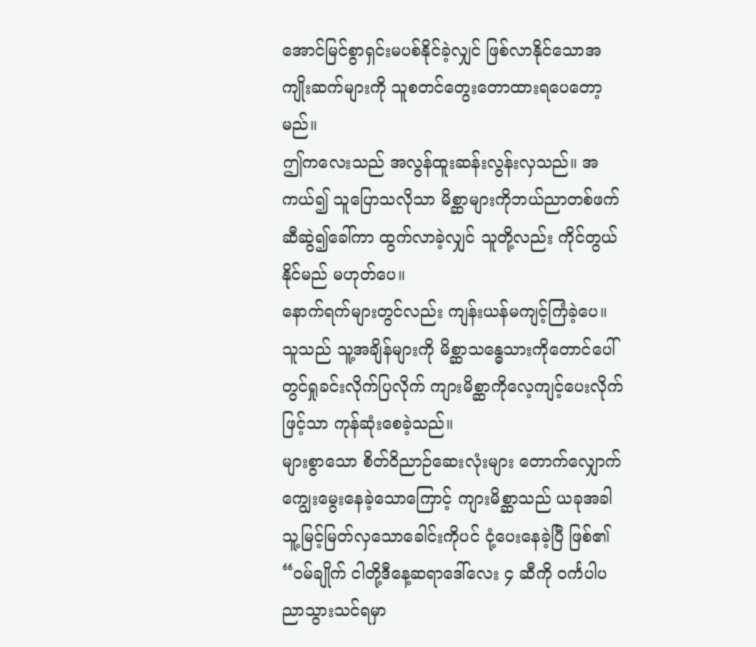အောင်မြင်စွာရှင်းမပစ်နိုင်ခဲ့လျှင် ဖြစ်လာနိုင်သောအကျိုးဆက်များကို သူစတင်တွေးတောထားရပေတော့မည်။
ဤကလေးသည် အလွန်ထူးဆန်းလွန်းလှသည်။ အကယ်၍ သူပြောသလိုသာ မိစ္ဆာများကိုဘယ်ညာတစ်ဖက်ဆီဆွဲ၍ခေါ်ကာ ထွက်လာခဲ့လျှင် သူတို့လည်း ကိုင်တွယ်နိုင်မည် မဟုတ်ပေ။
နောက်ရက်များတွင်လည်း ကျန်းယန်မကျင့်ကြံခဲ့ပေ။ သူသည် သူ့အချိန်များကို မိစ္ဆာသန္ဓေသားကိုတောင်ပေါ်တွင်ရှုခင်းလိုက်ပြလိုက် ကျားမိစ္ဆာကိုလေ့ကျင့်ပေးလိုက်ဖြင့်သာ ကုန်ဆုံးစေခဲ့သည်။
များစွာသော စိတ်ဝိညာဉ်ဆေးလုံးများ တောက်လျှောက်ကျွေးမွေးနေခဲ့သောကြောင့် ကျားမိစ္ဆာသည် ယခုအခါ သူ့မြင့်မြတ်လှသောခေါင်းကိုပင် ငုံ့ပေးနေခဲ့ပြီ ဖြစ်၏
“၀မ်ချိုက် ငါတို့ဒီနေ့ဆရာဒေါ်လေး ၄ ဆီကို ၀င်္ကပါပညာသွားသင်ရမှာ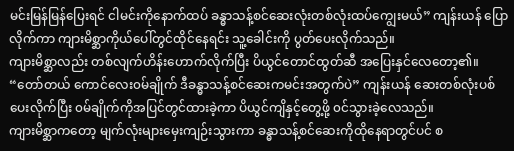မင်းမြန်မြန်ပြေးရင် ငါမင်းကိုနောက်ထပ် ခန္ဓာသန့်စင်ဆေးလုံးတစ်လုံးထပ်ကျွေးမယ်” ကျန်းယန် ပြောလိုက်ကာ ကျားမိစ္ဆာကိုယ်ပေါ်တွင်ထိုင်နေရင်း သူ့ခေါင်းကို ပွတ်ပေးလိုက်သည်။
ကျားမိစ္ဆာလည်း တစ်လျက်ဟိန်းဟောက်လိုက်ပြီး ပိယွင်တောင်ထွတ်ဆီ အပြေးနှင်လေတော့၏။
“တော်တယ် ကောင်လေး၀မ်ချိုက် ဒီခန္ဓာသန့်စင်ဆေးကမင်းအတွက်ပဲ” ကျန်းယန် ဆေးတစ်လုံးပစ်ပေးလိုက်ပြီး ၀မ်ချိုက်ကိုအပြင်တွင်ထားခဲ့ကာ ပိယွင်ကျိနှင့်တွေ့ဖို့ ၀င်သွားခဲ့လေသည်။
ကျားမိစ္ဆာကတော့ မျက်လုံးများမှေးကျဉ်းသွားကာ ခန္ဓာသန့်စင်ဆေးကိုထိုနေရာတွင်ပင် စ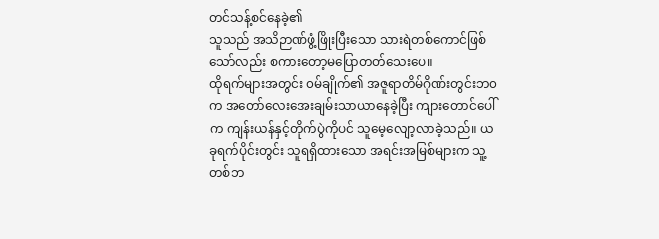တင်သန့်စင်နေခဲ့၏
သူသည် အသိဉာဏ်ဖွံ့ဖြိုးပြီးသော သားရဲတစ်ကောင်ဖြစ်သော်လည်း စကားတော့မပြောတတ်သေးပေ။
ထိုရက်များအတွင်း ၀မ်ချိုက်၏ အဇူရာတိမ်ဂိုဏ်းတွင်းဘ၀က အတော်လေးအေးချမ်းသာယာနေခဲ့ပြီး ကျားတောင်ပေါ်က ကျန်းယန်နှင့်တိုက်ပွဲကိုပင် သူမေ့လျော့လာခဲ့သည်။ ယခုရက်ပိုင်းတွင်း သူရရှိထားသော အရင်းအမြစ်များက သူ့တစ်ဘ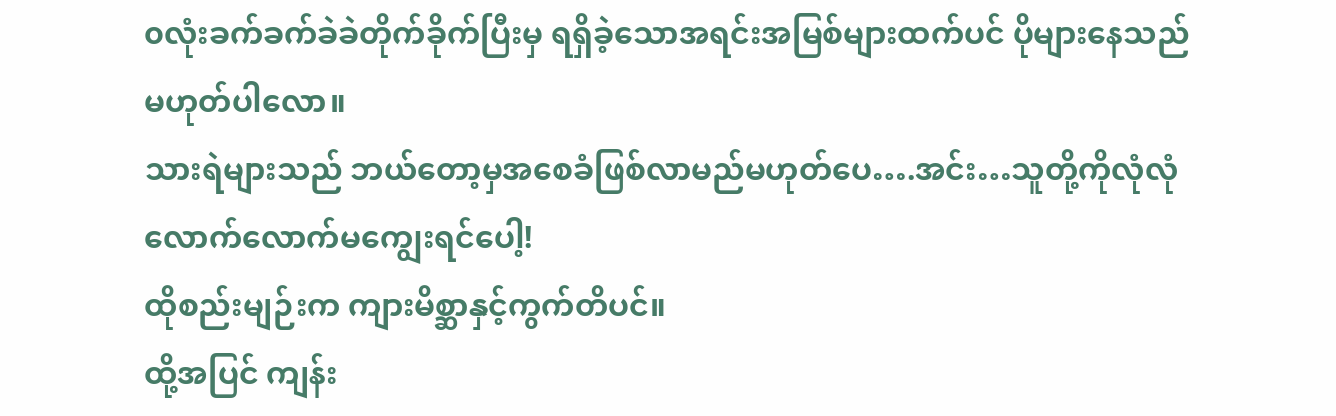၀လုံးခက်ခက်ခဲခဲတိုက်ခိုက်ပြီးမှ ရရှိခဲ့သောအရင်းအမြစ်များထက်ပင် ပိုများနေသည် မဟုတ်ပါလော။
သားရဲများသည် ဘယ်တော့မှအစေခံဖြစ်လာမည်မဟုတ်ပေ….အင်း…သူတို့ကိုလုံလုံလောက်လောက်မကျွေးရင်ပေါ့!
ထိုစည်းမျဉ်းက ကျားမိစ္ဆာနှင့်ကွက်တိပင်။
ထို့အပြင် ကျန်း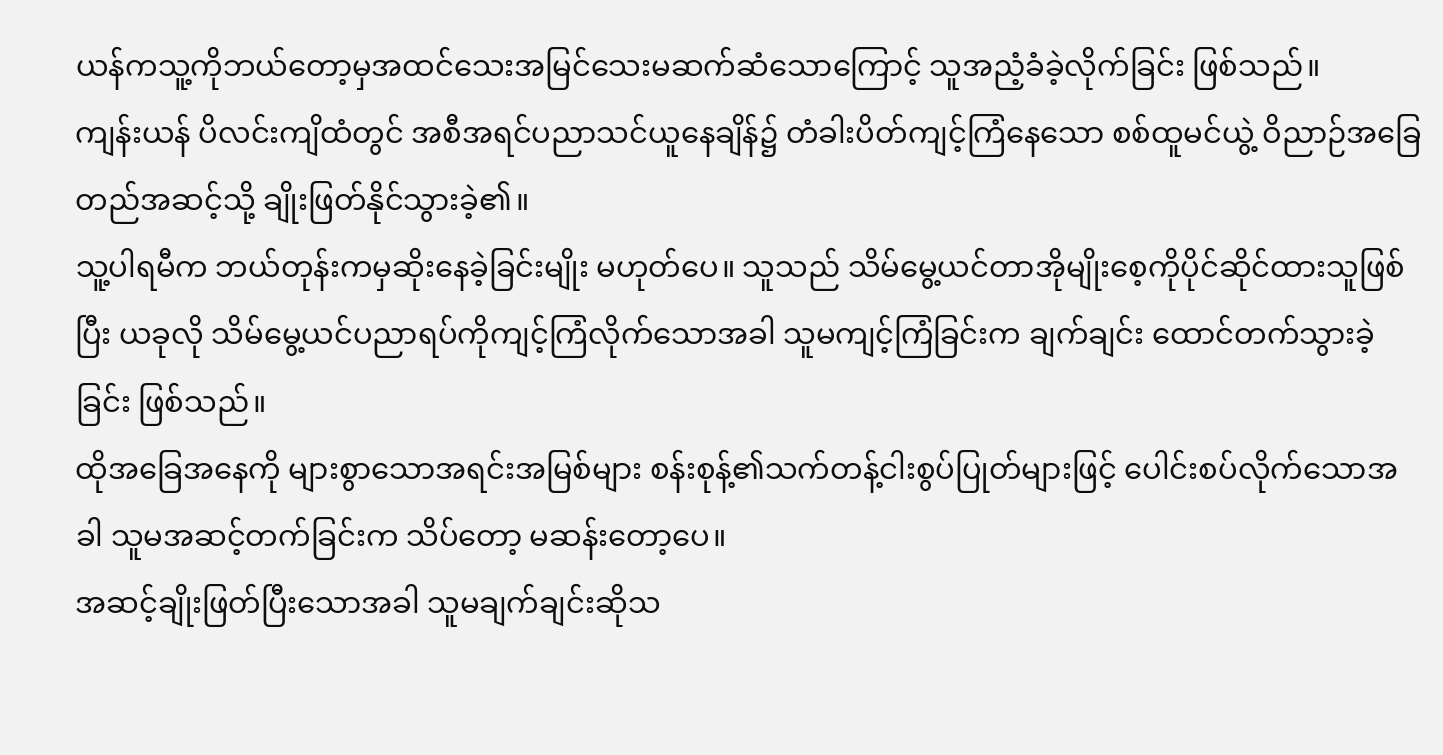ယန်ကသူ့ကိုဘယ်တော့မှအထင်သေးအမြင်သေးမဆက်ဆံသောကြောင့် သူအညံ့ခံခဲ့လိုက်ခြင်း ဖြစ်သည်။
ကျန်းယန် ပိလင်းကျိထံတွင် အစီအရင်ပညာသင်ယူနေချိန်၌ တံခါးပိတ်ကျင့်ကြံနေသော စစ်ထူမင်ယွဲ့ ဝိညာဉ်အခြေတည်အဆင့်သို့ ချိုးဖြတ်နိုင်သွားခဲ့၏။
သူ့ပါရမီက ဘယ်တုန်းကမှဆိုးနေခဲ့ခြင်းမျိုး မဟုတ်ပေ။ သူသည် သိမ်မွေ့ယင်တာအိုမျိုးစေ့ကိုပိုင်ဆိုင်ထားသူဖြစ်ပြီး ယခုလို သိမ်မွေ့ယင်ပညာရပ်ကိုကျင့်ကြံလိုက်သောအခါ သူမကျင့်ကြံခြင်းက ချက်ချင်း ထောင်တက်သွားခဲ့ခြင်း ဖြစ်သည်။
ထိုအခြေအနေကို များစွာသောအရင်းအမြစ်များ စန်းစုန့်၏သက်တန့်ငါးစွပ်ပြုတ်များဖြင့် ပေါင်းစပ်လိုက်သောအခါ သူမအဆင့်တက်ခြင်းက သိပ်တော့ မဆန်းတော့ပေ။
အဆင့်ချိုးဖြတ်ပြီးသောအခါ သူမချက်ချင်းဆိုသ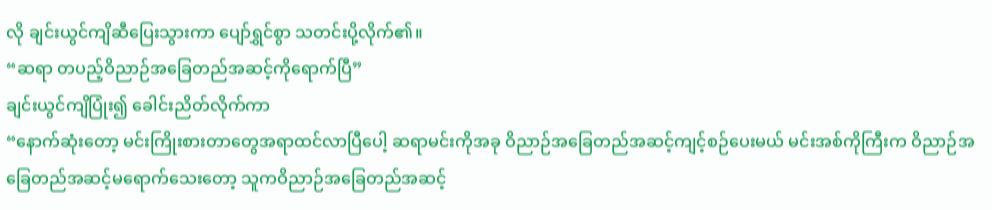လို ချင်းယွင်ကျိဆီပြေးသွားကာ ပျော်ရွှင်စွာ သတင်းပို့လိုက်၏။
“ဆရာ တပည့်ဝိညာဉ်အခြေတည်အဆင့်ကိုရောက်ပြီ”
ချင်းယွင်ကျိပြုံး၍ ခေါင်းညိတ်လိုက်ကာ
“နောက်ဆုံးတော့ မင်းကြိုးစားတာတွေအရာထင်လာပြီပေါ့ ဆရာမင်းကိုအခု ဝိညာဉ်အခြေတည်အဆင့်ကျင့်စဉ်ပေးမယ် မင်းအစ်ကိုကြီးက ဝိညာဉ်အခြေတည်အဆင့်မရောက်သေးတော့ သူကဝိညာဉ်အခြေတည်အဆင့်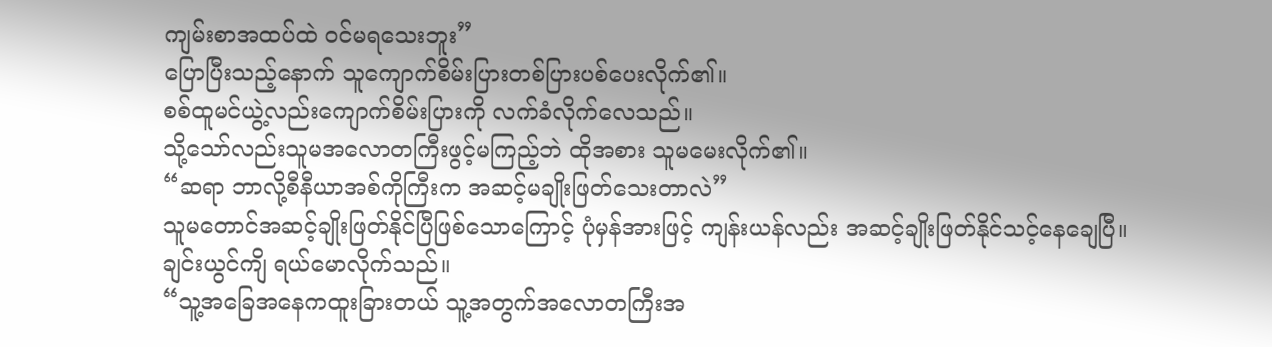ကျမ်းစာအထပ်ထဲ ဝင်မရသေးဘူး”
ပြောပြီးသည့်နောက် သူကျောက်စိမ်းပြားတစ်ပြားပစ်ပေးလိုက်၏။
စစ်ထူမင်ယွဲ့လည်းကျောက်စိမ်းပြားကို လက်ခံလိုက်လေသည်။
သို့သော်လည်းသူမအလောတကြီးဖွင့်မကြည့်ဘဲ ထိုအစား သူမမေးလိုက်၏။
“ဆရာ ဘာလို့စီနီယာအစ်ကိုကြီးက အဆင့်မချိုးဖြတ်သေးတာလဲ”
သူမတောင်အဆင့်ချိုးဖြတ်နိုင်ပြီဖြစ်သောကြောင့် ပုံမှန်အားဖြင့် ကျန်းယန်လည်း အဆင့်ချိုးဖြတ်နိုင်သင့်နေချေပြီ။
ချင်းယွင်ကျိ ရယ်မောလိုက်သည်။
“သူ့အခြေအနေကထူးခြားတယ် သူ့အတွက်အလောတကြီးအ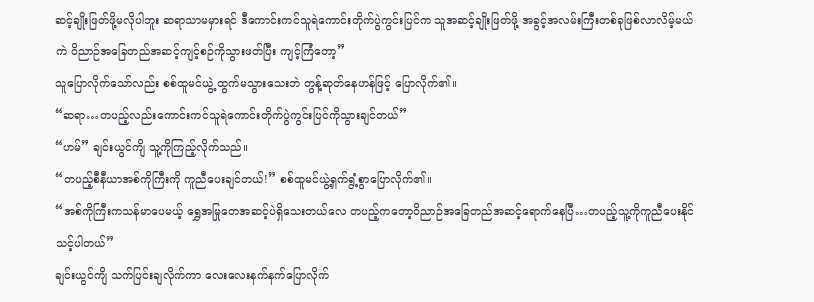ဆင့်ချိုးဖြတ်ဖို့မလိုပါဘူး ဆရာသာမမှားရင် ဒီကောင်းကင်သူရဲကောင်းတိုက်ပွဲကွင်းပြင်က သူအဆင့်ချိုးဖြတ်ဖို့ အခွင့်အလမ်းကြီးတစ်ခုဖြစ်လာလိမ့်မယ် ကဲ ဝိညာဉ်အခြေတည်အဆင့်ကျင့်စဉ်ကိုသွားဖတ်ပြီး ကျင့်ကြံတော့”
သူပြောလိုက်သော်လည်း စစ်ထူမင်ယွဲ့ ထွက်မသွားသေးဘဲ တွန့်ဆုတ်နေဟန်ဖြင့် ပြောလိုက်၏။
“ဆရာ…တပည့်လည်းကောင်းကင်သူရဲကောင်းတိုက်ပွဲကွင်းပြင်ကိုသွားချင်တယ်”
“ဟမ်” ချင်းယွင်ကျိ သူ့ကိုကြည့်လိုက်သည်။
“တပည့်စီနီယာအစ်ကိုကြီးကို ကူညီပေးချင်တယ်!” စစ်ထူမင်ယွဲ့ရှက်ရွံ့စွာပြောလိုက်၏။
“အစ်ကိုကြီးကသန်မာပေမယ့် ရွှေအမြုတေအဆင့်ပဲရှိသေးတယ်လေ တပည့်ကတော့ဝိညာဉ်အခြေတည်အဆင့်ရောက်နေပြီ…တပည့်သူ့ကိုကူညီပေးနိုင်သင့်ပါတယ်”
ချင်းယွင်ကျိ သက်ပြင်းချလိုက်ကာ လေးလေးနက်နက်ပြောလိုက်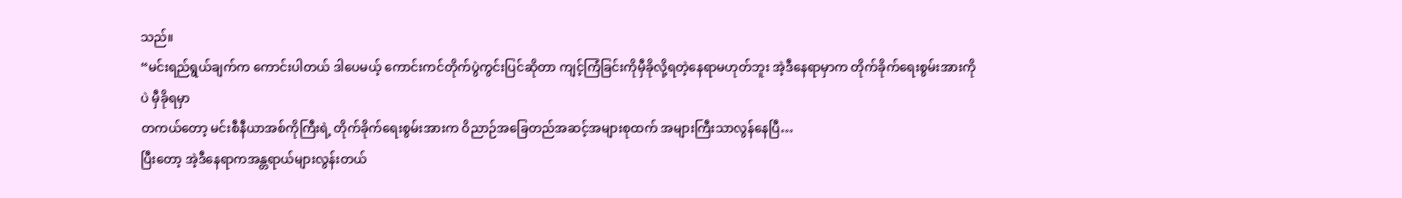သည်။
“မင်းရည်ရွယ်ချက်က ကောင်းပါတယ် ဒါပေမယ့် ကောင်းကင်တိုက်ပွဲကွင်းပြင်ဆိုတာ ကျင့်ကြံခြင်းကိုမှီခိုလို့ရတဲ့နေရာမဟုတ်ဘူး အဲ့ဒီနေရာမှာက တိုက်ခိုက်ရေးစွမ်းအားကိုပဲ မှီခိုရမှာ
တကယ်တော့ မင်းစီနီယာအစ်ကိုကြီးရဲ့ တိုက်ခိုက်ရေးစွမ်းအားက ဝိညာဉ်အခြေတည်အဆင့်အများစုထက် အများကြီးသာလွန်နေပြီ…
ပြီးတော့ အဲ့ဒီနေရာကအန္တရာယ်များလွန်းတယ်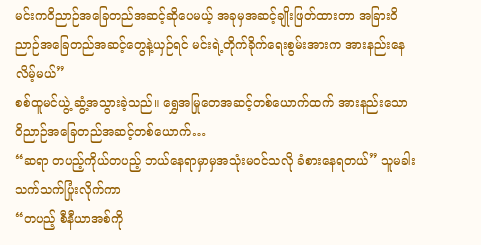မင်းကဝိညာဉ်အခြေတည်အဆင့်ဆိုပေမယ့် အခုမှအဆင့်ချိုးဖြတ်ထားတာ အခြားဝိညာဉ်အခြေတည်အဆင့်တွေနဲ့ယှဉ်ရင် မင်းရဲ့တိုက်ခိုက်ရေးစွမ်းအားက အားနည်းနေလိမ့်မယ်”
စစ်ထူမင်ယွဲ့ ဆွံ့အသွားခဲ့သည်။ ရွှေအမြုတေအဆင့်တစ်ယောက်ထက် အားနည်းသော ဝိညာဉ်အခြေတည်အဆင့်တစ်ယောက်…
“ဆရာ တပည့်ကိုယ်တပည့် ဘယ်နေရာမှာမှအသုံးမ၀င်သလို ခံစားနေရတယ်” သူမခါးသက်သက်ပြုံးလိုက်ကာ
“တပည့် စီနီယာအစ်ကို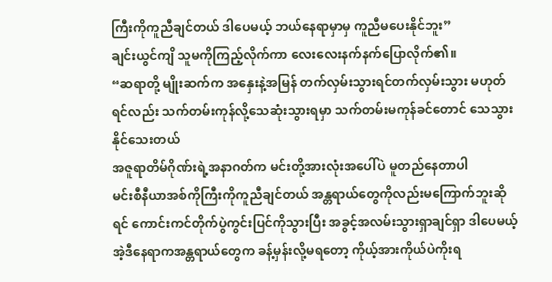ကြီးကိုကူညီချင်တယ် ဒါပေမယ့် ဘယ်နေရာမှာမှ ကူညီမပေးနိုင်ဘူး”
ချင်းယွင်ကျိ သူမကိုကြည့်လိုက်ကာ လေးလေးနက်နက်ပြောလိုက်၏။
“ဆရာတို့ မျိုးဆက်က အနှေးနဲ့အမြန် တက်လှမ်းသွားရင်တက်လှမ်းသွား မဟုတ်ရင်လည်း သက်တမ်းကုန်လို့သေဆုံးသွားရမှာ သက်တမ်းမကုန်ခင်တောင် သေသွားနိုင်သေးတယ်
အဇူရာတိမ်ဂိုဏ်းရဲ့အနာဂတ်က မင်းတို့အားလုံးအပေါ်ပဲ မူတည်နေတာပါ
မင်းစီနီယာအစ်ကိုကြီးကိုကူညီချင်တယ် အန္တရာယ်တွေကိုလည်းမကြောက်ဘူးဆိုရင် ကောင်းကင်တိုက်ပွဲကွင်းပြင်ကိုသွားပြီး အခွင့်အလမ်းသွားရှာချင်ရှာ ဒါပေမယ့် အဲ့ဒီနေရာကအန္တရာယ်တွေက ခန့်မှန်းလို့မရတော့ ကိုယ့်အားကိုယ်ပဲကိုးရ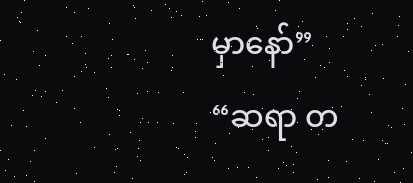မှာနော်”
“ဆရာ တ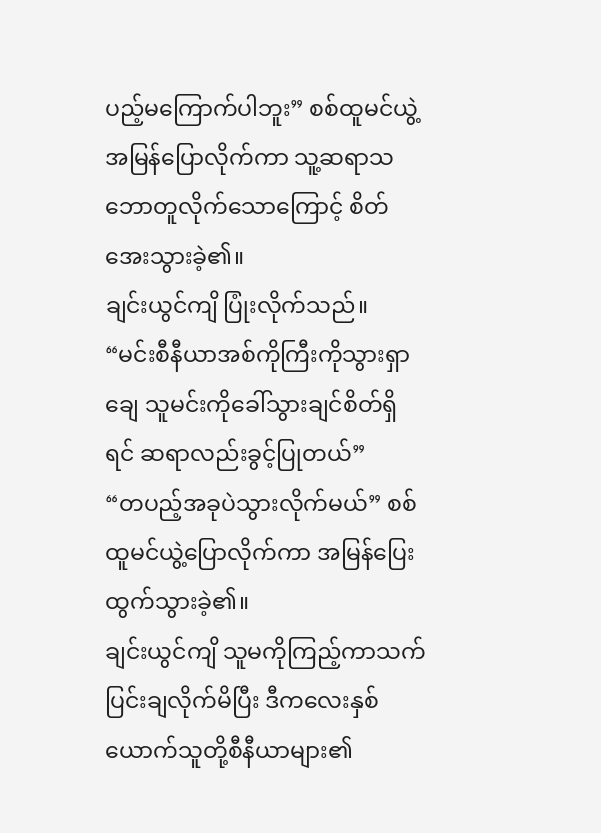ပည့်မကြောက်ပါဘူး” စစ်ထူမင်ယွဲ့အမြန်ပြောလိုက်ကာ သူ့ဆရာသဘောတူလိုက်သောကြောင့် စိတ်အေးသွားခဲ့၏။
ချင်းယွင်ကျိ ပြုံးလိုက်သည်။
“မင်းစီနီယာအစ်ကိုကြီးကိုသွားရှာချေ သူမင်းကိုခေါ်သွားချင်စိတ်ရှိရင် ဆရာလည်းခွင့်ပြုတယ်”
“တပည့်အခုပဲသွားလိုက်မယ်” စစ်ထူမင်ယွဲ့ပြောလိုက်ကာ အမြန်ပြေးထွက်သွားခဲ့၏။
ချင်းယွင်ကျိ သူမကိုကြည့်ကာသက်ပြင်းချလိုက်မိပြီး ဒီကလေးနှစ်ယောက်သူတို့စီနီယာများ၏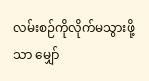လမ်းစဉ်ကိုလိုက်မသွားဖို့သာ မျှော်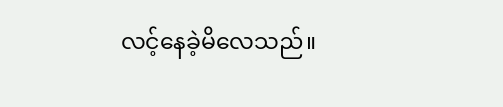လင့်နေခဲ့မိလေသည်။